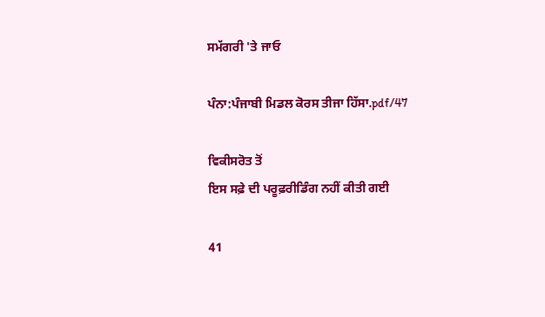ਸਮੱਗਰੀ 'ਤੇ ਜਾਓ

ਪੰਨਾ:ਪੰਜਾਬੀ ਮਿਡਲ ਕੋਰਸ ਤੀਜਾ ਹਿੱਸਾ.pdf/47

ਵਿਕੀਸਰੋਤ ਤੋਂ
ਇਸ ਸਫ਼ੇ ਦੀ ਪਰੂਫ਼ਰੀਡਿੰਗ ਨਹੀਂ ਕੀਤੀ ਗਈ

41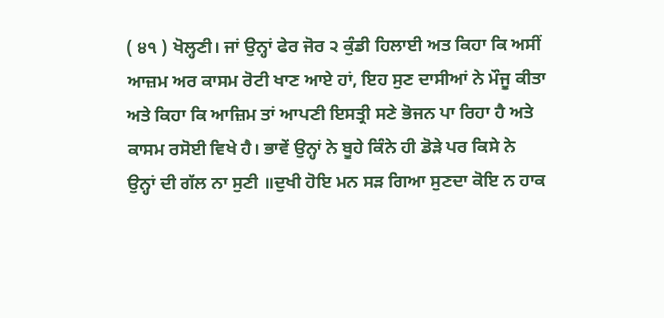( ੪੧ ) ਖੋਲ੍ਹਣੀ। ਜਾਂ ਉਨ੍ਹਾਂ ਫੇਰ ਜੋਰ ੨ ਕੁੰਡੀ ਹਿਲਾਈ ਅਤ ਕਿਹਾ ਕਿ ਅਸੀਂ ਆਜ਼ਮ ਅਰ ਕਾਸਮ ਰੋਟੀ ਖਾਣ ਆਏ ਹਾਂ, ਇਹ ਸੁਣ ਦਾਸੀਆਂ ਨੇ ਮੌਜੂ ਕੀਤਾ ਅਤੇ ਕਿਹਾ ਕਿ ਆਜ਼ਿਮ ਤਾਂ ਆਪਣੀ ਇਸਤ੍ਰੀ ਸਣੇ ਭੋਜਨ ਪਾ ਰਿਹਾ ਹੈ ਅਤੇ ਕਾਸਮ ਰਸੋਈ ਵਿਖੇ ਹੈ। ਭਾਵੇਂ ਉਨ੍ਹਾਂ ਨੇ ਬੂਹੇ ਕਿੰਨੇ ਹੀ ਡੋੜੇ ਪਰ ਕਿਸੇ ਨੇ ਉਨ੍ਹਾਂ ਦੀ ਗੱਲ ਨਾ ਸੁਣੀ ॥ਦੁਖੀ ਹੋਇ ਮਨ ਸੜ ਗਿਆ ਸੁਣਦਾ ਕੋਇ ਨ ਹਾਕ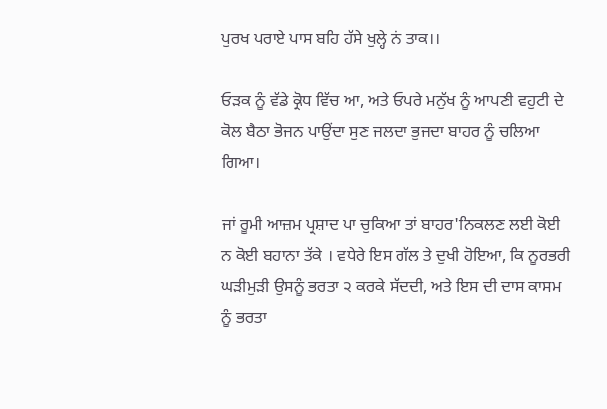ਪੁਰਖ ਪਰਾਏ ਪਾਸ ਬਹਿ ਹੱਸੇ ਖੁਲ੍ਹੇ ਨਂ ਤਾਕ।।

ਓੜਕ ਨੂੰ ਵੱਡੇ ਕ੍ਰੋਧ ਵਿੱਚ ਆ, ਅਤੇ ਓਪਰੇ ਮਨੁੱਖ ਨੂੰ ਆਪਣੀ ਵਹੁਟੀ ਦੇ ਕੋਲ ਬੈਠਾ ਭੋਜਨ ਪਾਉਂਦਾ ਸੁਣ ਜਲਦਾ ਭੁਜਦਾ ਬਾਹਰ ਨੂੰ ਚਲਿਆ ਗਿਆ।

ਜਾਂ ਰੂਮੀ ਆਜ਼ਮ ਪ੍ਰਸ਼ਾਦ ਪਾ ਚੁਕਿਆ ਤਾਂ ਬਾਹਰ'ਨਿਕਲਣ ਲਈ ਕੋਈ ਨ ਕੋਈ ਬਹਾਨਾ ਤੱਕੇ । ਵਧੇਰੇ ਇਸ ਗੱਲ ਤੇ ਦੁਖੀ ਹੋਇਆ, ਕਿ ਨੂਰਭਰੀ ਘੜੀਮੁੜੀ ਉਸਨੂੰ ਭਰਤਾ ੨ ਕਰਕੇ ਸੱਦਦੀ, ਅਤੇ ਇਸ ਦੀ ਦਾਸ ਕਾਸਮ ਨੂੰ ਭਰਤਾ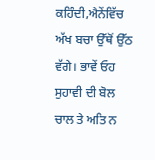ਕਹਿੰਦੀ,ਐਨੇਂਵਿੱਚ ਅੱਖ ਬਚਾ ਉੱਥੋਂ ਉੱਠ ਵੱਗੇ। ਭਾਵੇਂ ਓਹ ਸੁਹਾਵੀ ਦੀ ਬੋਲ ਚਾਲ ਤੇ ਅਤਿ ਨ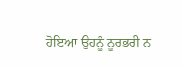ਹੋਇਆ ਉਹਨੂੰ ਨੂਰਭਰੀ ਨ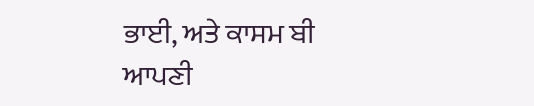ਭਾਈ, ਅਤੇ ਕਾਸਮ ਬੀ ਆਪਣੀ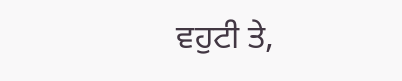ਵਹੁਟੀ ਤੇ,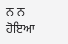ਨ ਨ ਹੋਇਆ